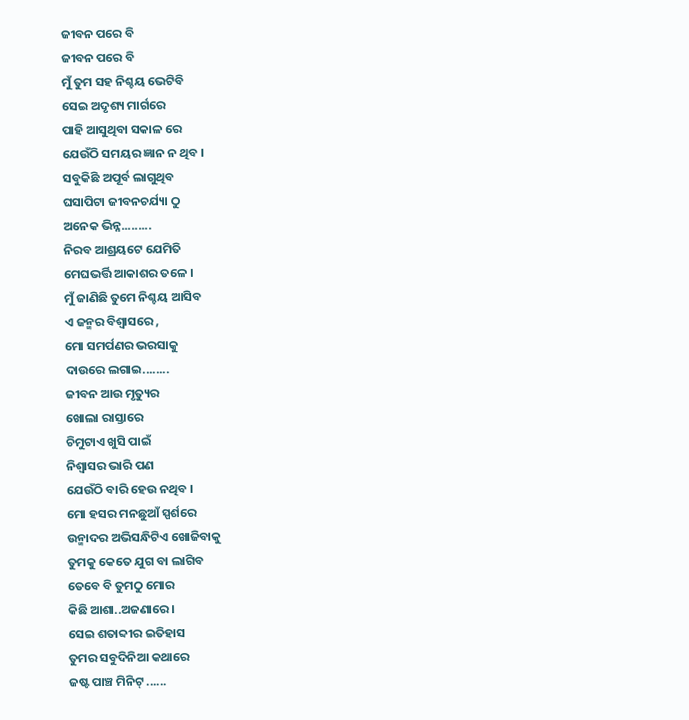ଜୀବନ ପରେ ବି
ଜୀବନ ପରେ ବି
ମୁଁ ତୁମ ସହ ନିଶ୍ଚୟ ଭେଟିବି
ସେଇ ଅଦୃଶ୍ୟ ମାର୍ଗରେ
ପାହି ଆସୁଥିବା ସକାଳ ରେ
ଯେଉଁଠି ସମୟର ଜ୍ଞାନ ନ ଥିବ ।
ସବୁକିଛି ଅପୂର୍ବ ଲାଗୁଥିବ
ଘସାପିଟା ଜୀବନଚର୍ଯ୍ୟା ଠୁ
ଅନେକ ଭିନ୍ନ.........
ନିରବ ଆଶ୍ରୟଟେ ଯେମିତି
ମେଘଭର୍ତ୍ତି ଆକାଶର ତଳେ ।
ମୁଁ ଜାଣିଛି ତୁମେ ନିଶ୍ଚୟ ଆସିବ
ଏ ଜନ୍ମର ବିଶ୍ୱାସରେ ,
ମୋ ସମର୍ପଣର ଭରସାକୁ
ଦାଉରେ ଲଗାଇ........
ଜୀବନ ଆଉ ମୃତ୍ୟୁର
ଖୋଲା ରାସ୍ତାରେ
ଚିମୁଟାଏ ଖୁସି ପାଇଁ
ନିଶ୍ଵାସର ଭାରି ପଣ
ଯେଉଁଠି ବାରି ହେଉ ନଥିବ ।
ମୋ ହସର ମନଛୁଆଁ ସ୍ପର୍ଶରେ
ଉନ୍ମାଦର ଅଭିସନ୍ଧିଟିଏ ଖୋଜିବାକୁ
ତୁମକୁ କେତେ ଯୁଗ ବା ଲାଗିବ
ତେବେ ବି ତୁମଠୁ ମୋର
କିଛି ଆଶା..ଅଜଣାରେ ।
ସେଇ ଶତାବ୍ଦୀର ଇତିହାସ
ତୁମର ସବୁଦିନିଆ କଥାରେ
ଜଷ୍ଟ ପାଞ୍ଚ ମିନିଟ୍ ......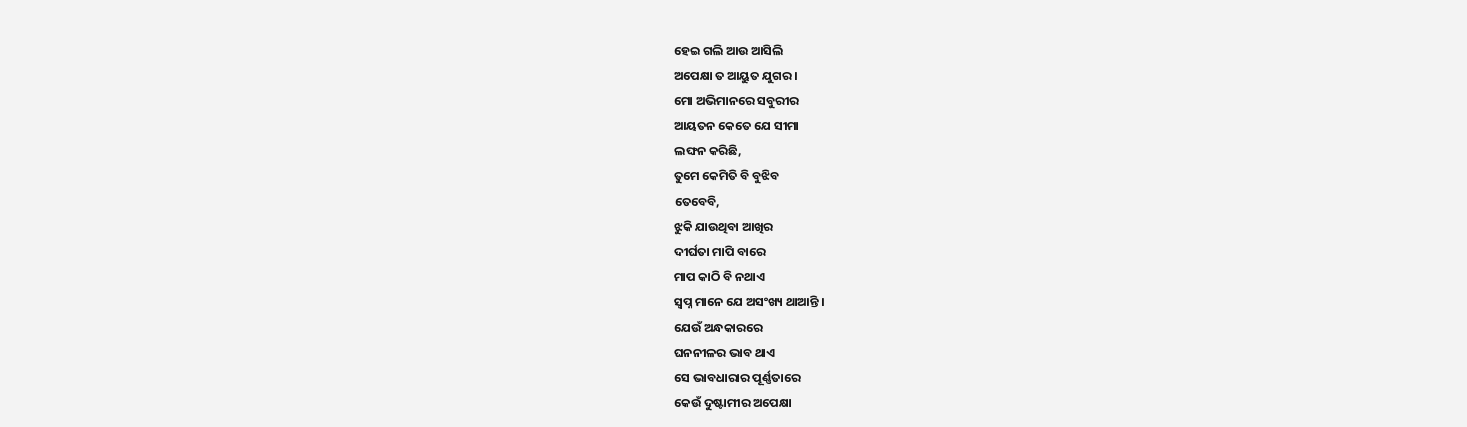ହେଇ ଗଲି ଆଉ ଆସିଲି
ଅପେକ୍ଷା ତ ଆୟୁତ ଯୁଗର ।
ମୋ ଅଭିମାନରେ ସବୁରୀର
ଆୟତନ କେତେ ଯେ ସୀମା
ଲଙ୍ଘନ କରିଛି,
ତୁମେ କେମିତି ବି ବୁଝିବ
ତେବେବି,
ଝୁକି ଯାଉଥିବା ଆଖିର
ଦୀର୍ଘତା ମାପି ବାରେ
ମାପ କାଠି ବି ନଥାଏ
ସ୍ବପ୍ନ ମାନେ ଯେ ଅସଂଖ୍ୟ ଥାଆନ୍ତି ।
ଯେଉଁ ଅନ୍ଧକାରରେ
ଘନନୀଳର ଭାବ ଥାଏ
ସେ ଭାବଧାରାର ପୂର୍ଣ୍ଣତାରେ
କେଉଁ ଦୁଷ୍ଟାମୀର ଅପେକ୍ଷା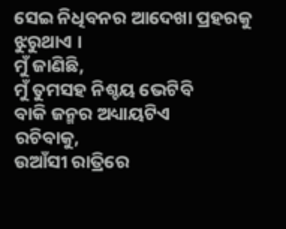ସେଇ ନିଧିବନର ଆଦେଖା ପ୍ରହରକୁ
ଝୁରୁଥାଏ ।
ମୁଁ ଜାଣିଛି,
ମୁଁ ତୁମସହ ନିଶ୍ଚୟ ଭେଟିବି
ବାକି ଜନ୍ମର ଅଧ୍ୟାୟଟିଏ
ରଚିବାକୁ,
ଉଆଁସୀ ରାତ୍ରିରେ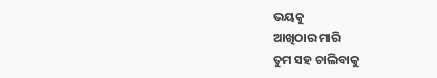ଭୟକୁ
ଆଖିଠାର ମାରି
ତୁମ ସହ ଚାଲିବାକୁ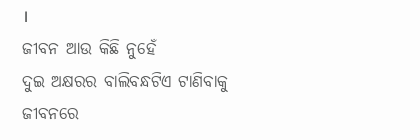।
ଜୀବନ ଆଉ କିଛି ନୁହେଁ
ଦୁଇ ଅକ୍ଷରର ବାଲିବନ୍ଧଟିଏ ଟାଣିବାକୁ
ଜୀବନରେ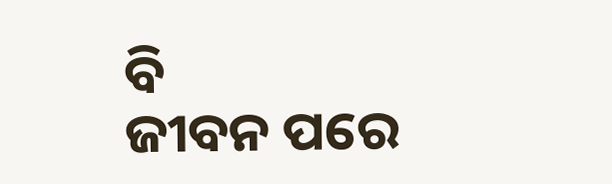ବି
ଜୀବନ ପରେ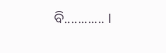ବି............ ।